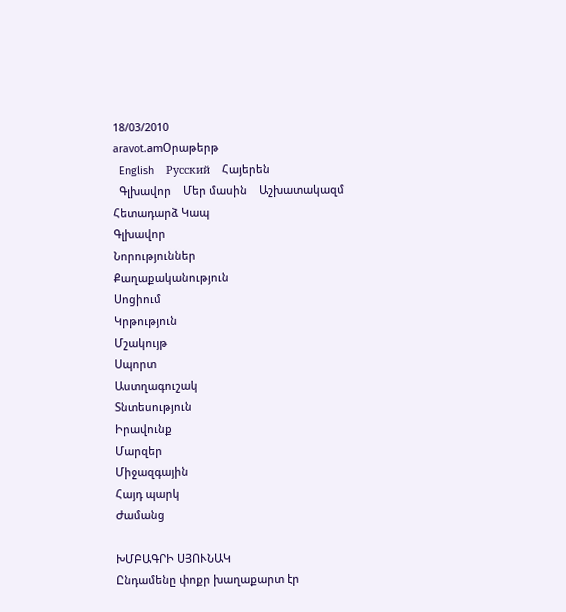18/03/2010
aravot.amՕրաթերթ
  English    Русский    Հայերեն
  Գլխավոր    Մեր մասին    Աշխատակազմ    Հետադարձ Կապ
Գլխավոր
Նորություններ
Քաղաքականություն
Սոցիում
Կրթություն
Մշակույթ
Սպորտ
Աստղագուշակ
Տնտեսություն
Իրավունք
Մարզեր
Միջազգային
Հայդ պարկ
Ժամանց

ԽՄԲԱԳՐԻ ՍՅՈՒՆԱԿ
Ընդամենը փոքր խաղաքարտ էր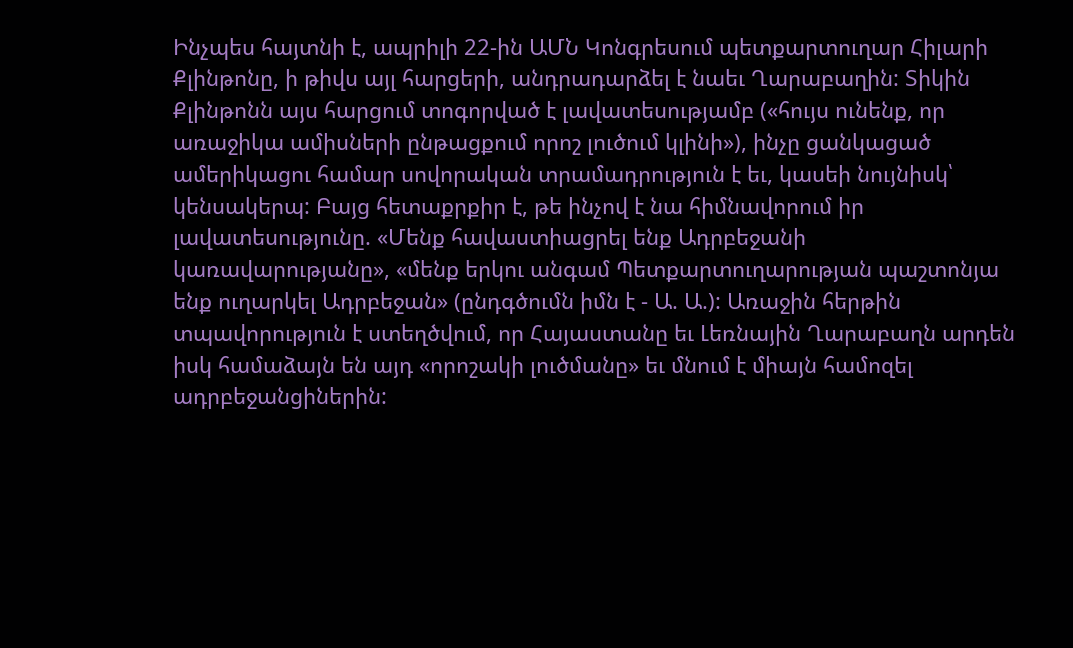Ինչպես հայտնի է, ապրիլի 22-ին ԱՄՆ Կոնգրեսում պետքարտուղար Հիլարի Քլինթոնը, ի թիվս այլ հարցերի, անդրադարձել է նաեւ Ղարաբաղին: Տիկին Քլինթոնն այս հարցում տոգորված է լավատեսությամբ («հույս ունենք, որ առաջիկա ամիսների ընթացքում որոշ լուծում կլինի»), ինչը ցանկացած ամերիկացու համար սովորական տրամադրություն է եւ, կասեի նույնիսկ՝ կենսակերպ: Բայց հետաքրքիր է, թե ինչով է նա հիմնավորում իր լավատեսությունը. «Մենք հավաստիացրել ենք Ադրբեջանի կառավարությանը», «մենք երկու անգամ Պետքարտուղարության պաշտոնյա ենք ուղարկել Ադրբեջան» (ընդգծումն իմն է - Ա. Ա.): Առաջին հերթին տպավորություն է ստեղծվում, որ Հայաստանը եւ Լեռնային Ղարաբաղն արդեն իսկ համաձայն են այդ «որոշակի լուծմանը» եւ մնում է միայն համոզել ադրբեջանցիներին: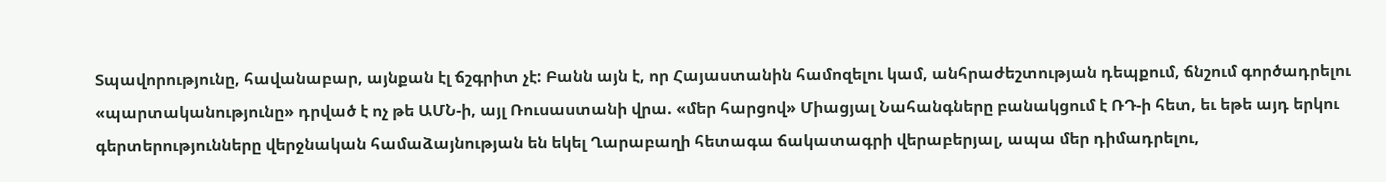Տպավորությունը, հավանաբար, այնքան էլ ճշգրիտ չէ: Բանն այն է, որ Հայաստանին համոզելու կամ, անհրաժեշտության դեպքում, ճնշում գործադրելու «պարտականությունը» դրված է ոչ թե ԱՄՆ-ի, այլ Ռուսաստանի վրա. «մեր հարցով» Միացյալ Նահանգները բանակցում է ՌԴ-ի հետ, եւ եթե այդ երկու գերտերությունները վերջնական համաձայնության են եկել Ղարաբաղի հետագա ճակատագրի վերաբերյալ, ապա մեր դիմադրելու,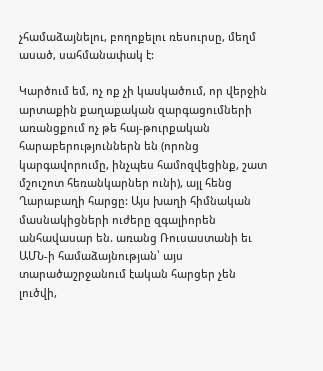չհամաձայնելու, բողոքելու ռեսուրսը, մեղմ ասած, սահմանափակ է:

Կարծում եմ, ոչ ոք չի կասկածում, որ վերջին արտաքին քաղաքական զարգացումների առանցքում ոչ թե հայ-թուրքական հարաբերություններն են (որոնց կարգավորումը, ինչպես համոզվեցինք, շատ մշուշոտ հեռանկարներ ունի), այլ հենց Ղարաբաղի հարցը: Այս խաղի հիմնական մասնակիցների ուժերը զգալիորեն անհավասար են. առանց Ռուսաստանի եւ ԱՄՆ-ի համաձայնության՝ այս տարածաշրջանում էական հարցեր չեն լուծվի,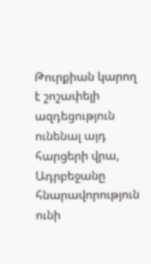Թուրքիան կարող է շոշափելի ազդեցություն ունենալ այդ հարցերի վրա, Ադրբեջանը հնարավորություն ունի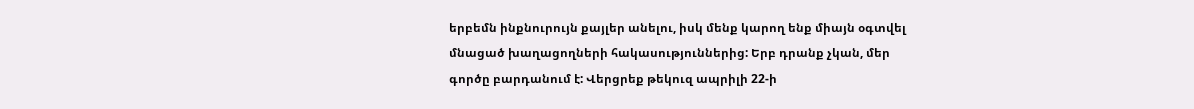երբեմն ինքնուրույն քայլեր անելու, իսկ մենք կարող ենք միայն օգտվել մնացած խաղացողների հակասություններից: Երբ դրանք չկան, մեր գործը բարդանում է: Վերցրեք թեկուզ ապրիլի 22-ի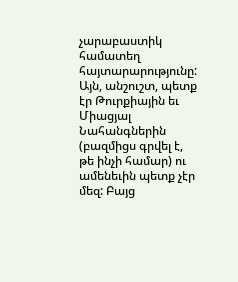չարաբաստիկ համատեղ հայտարարությունը: Այն, անշուշտ, պետք էր Թուրքիային եւ Միացյալ Նահանգներին (բազմիցս գրվել է, թե ինչի համար) ու ամենեւին պետք չէր մեզ: Բայց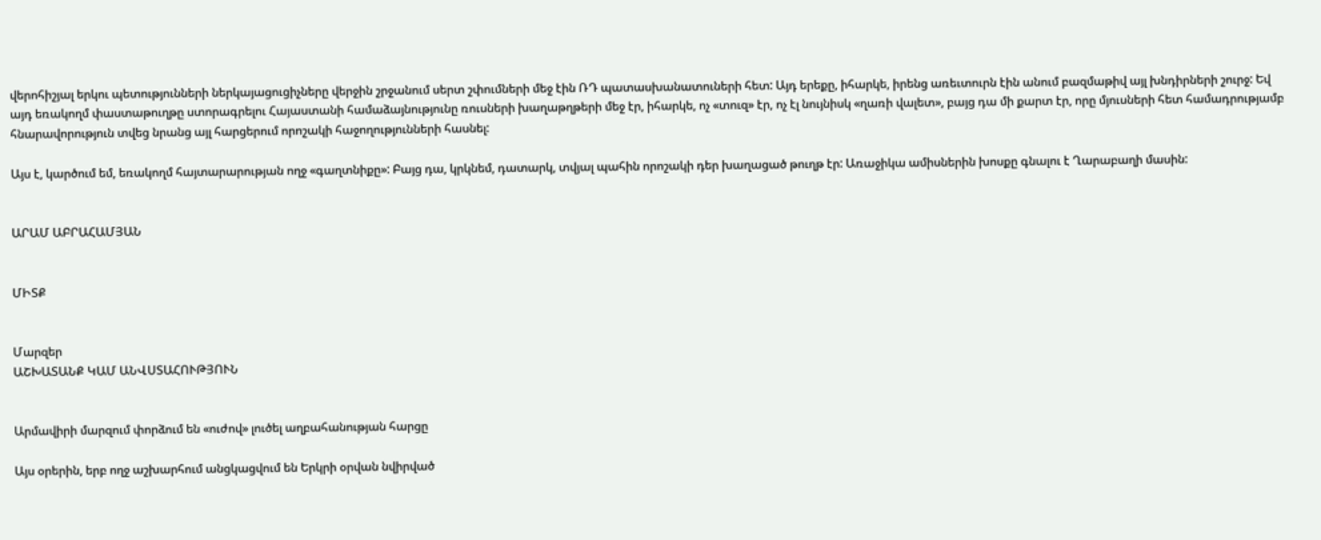վերոհիշյալ երկու պետությունների ներկայացուցիչները վերջին շրջանում սերտ շփումների մեջ էին ՌԴ պատասխանատուների հետ: Այդ երեքը, իհարկե, իրենց առեւտուրն էին անում բազմաթիվ այլ խնդիրների շուրջ: Եվ այդ եռակողմ փաստաթուղթը ստորագրելու Հայաստանի համաձայնությունը ռուսների խաղաթղթերի մեջ էր, իհարկե, ոչ «տուզ» էր, ոչ էլ նույնիսկ «ղառի վալետ», բայց դա մի քարտ էր, որը մյուսների հետ համադրությամբ հնարավորություն տվեց նրանց այլ հարցերում որոշակի հաջողությունների հասնել:

Այս է, կարծում եմ, եռակողմ հայտարարության ողջ «գաղտնիքը»: Բայց դա, կրկնեմ, դատարկ, տվյալ պահին որոշակի դեր խաղացած թուղթ էր: Առաջիկա ամիսներին խոսքը գնալու է Ղարաբաղի մասին:


ԱՐԱՄ ԱԲՐԱՀԱՄՅԱՆ


ՄԻՏՔ


Մարզեր
ԱՇԽԱՏԱՆՔ ԿԱՄ ԱՆՎՍՏԱՀՈՒԹՅՈՒՆ


Արմավիրի մարզում փորձում են «ուժով» լուծել աղբահանության հարցը

Այս օրերին, երբ ողջ աշխարհում անցկացվում են Երկրի օրվան նվիրված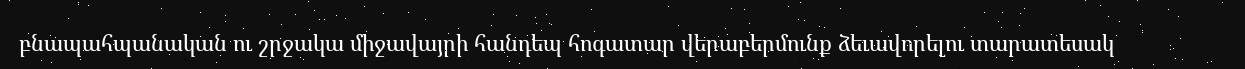բնապահպանական ու շրջակա միջավայրի հանդեպ հոգատար վերաբերմունք ձեւավորելու տարատեսակ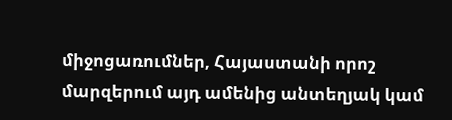միջոցառումներ, Հայաստանի որոշ մարզերում այդ ամենից անտեղյակ կամ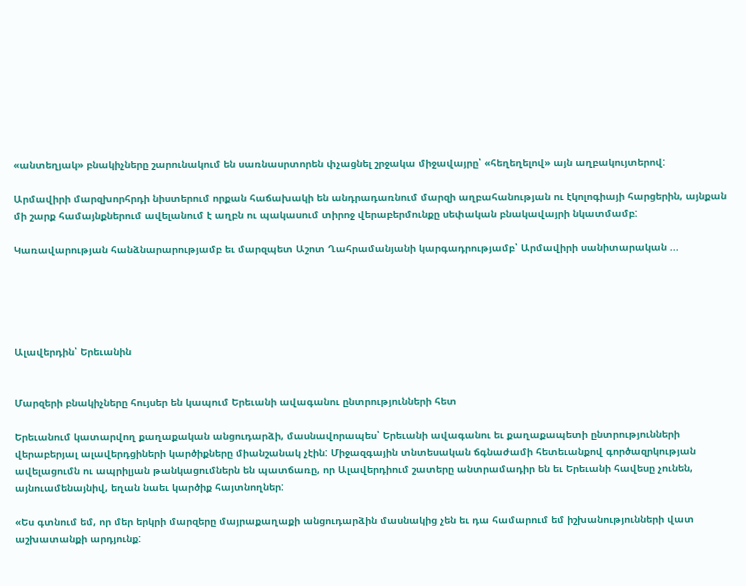«անտեղյակ» բնակիչները շարունակում են սառնասրտորեն փչացնել շրջակա միջավայրը՝ «հեղեղելով» այն աղբակույտերով:

Արմավիրի մարզխորհրդի նիստերում որքան հաճախակի են անդրադառնում մարզի աղբահանության ու էկոլոգիայի հարցերին, այնքան մի շարք համայնքներում ավելանում է աղբն ու պակասում տիրոջ վերաբերմունքը սեփական բնակավայրի նկատմամբ:

Կառավարության հանձնարարությամբ եւ մարզպետ Աշոտ Ղահրամանյանի կարգադրությամբ՝ Արմավիրի սանիտարական ...





Ալավերդին՝ Երեւանին


Մարզերի բնակիչները հույսեր են կապում Երեւանի ավագանու ընտրությունների հետ

Երեւանում կատարվող քաղաքական անցուդարձի, մասնավորապես՝ Երեւանի ավագանու եւ քաղաքապետի ընտրությունների վերաբերյալ ալավերդցիների կարծիքները միանշանակ չէին: Միջազգային տնտեսական ճգնաժամի հետեւանքով գործազրկության ավելացումն ու ապրիլյան թանկացումներն են պատճառը, որ Ալավերդիում շատերը անտրամադիր են եւ Երեւանի հավեսը չունեն, այնուամենայնիվ, եղան նաեւ կարծիք հայտնողներ:

«Ես գտնում եմ, որ մեր երկրի մարզերը մայրաքաղաքի անցուդարձին մասնակից չեն եւ դա համարում եմ իշխանությունների վատ աշխատանքի արդյունք: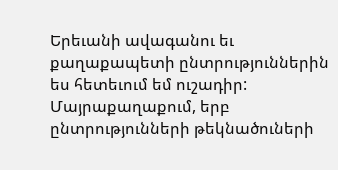Երեւանի ավագանու եւ քաղաքապետի ընտրություններին ես հետեւում եմ ուշադիր: Մայրաքաղաքում, երբ ընտրությունների թեկնածուների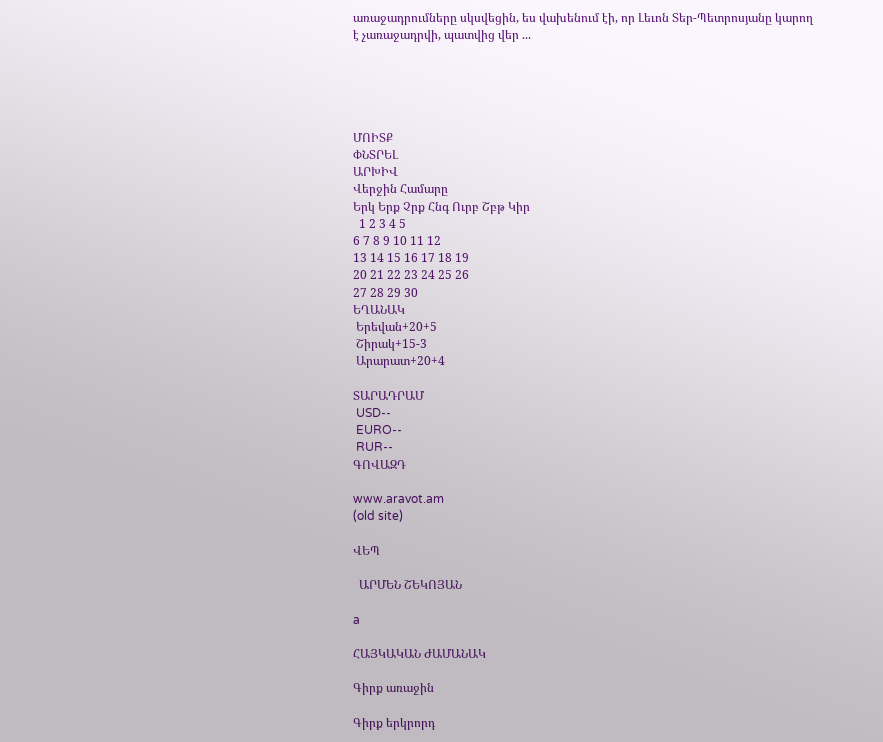առաջադրումները սկսվեցին, ես վախենում էի, որ Լեւոն Տեր-Պետրոսյանը կարող է չառաջադրվի, պատվից վեր ...





ՄՈԻՏՔ
ՓՆՏՐԵԼ
ԱՐԽԻՎ
Վերջին Համարը
Երկ Երք Չրք Հնգ Ուրբ Շբթ Կիր
  1 2 3 4 5
6 7 8 9 10 11 12
13 14 15 16 17 18 19
20 21 22 23 24 25 26
27 28 29 30
ԵՂԱՆԱԿ
 Երեվան+20+5
 Շիրակ+15-3
 Արարատ+20+4

ՏԱՐԱԴՐԱՄ
 USD--
 EURO--
 RUR--
ԳՈՎԱԶԴ

www.aravot.am
(old site)

ՎԵՊ

  ԱՐՄԵՆ ՇԵԿՈՅԱՆ

a

ՀԱՅԿԱԿԱՆ ԺԱՄԱՆԱԿ

Գիրք առաջին

Գիրք երկրորդ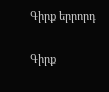Գիրք երրորդ

Գիրք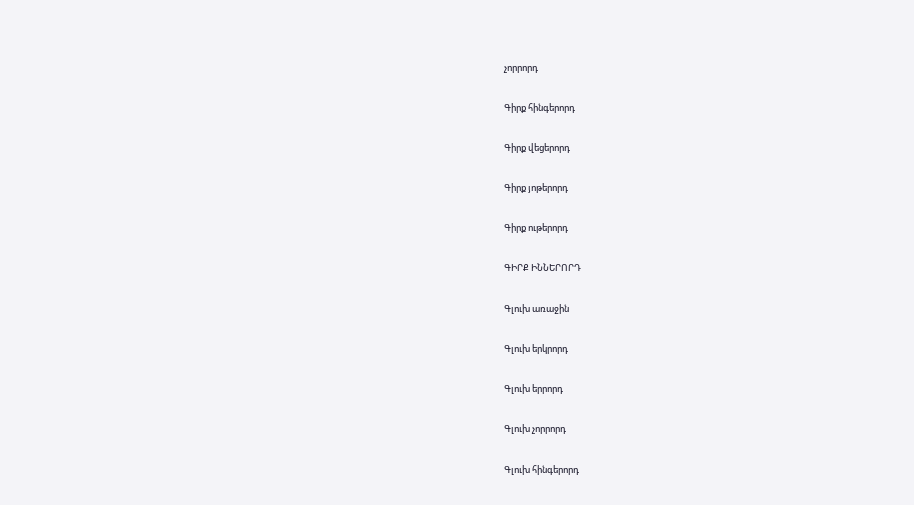չորրորդ

Գիրք հինգերորդ

Գիրք վեցերորդ

Գիրք յոթերորդ

Գիրք ութերորդ

ԳԻՐՔ ԻՆՆԵՐՈՐԴ

Գլուխ առաջին

Գլուխ երկրորդ

Գլուխ երրորդ

Գլուխ չորրորդ

Գլուխ հինգերորդ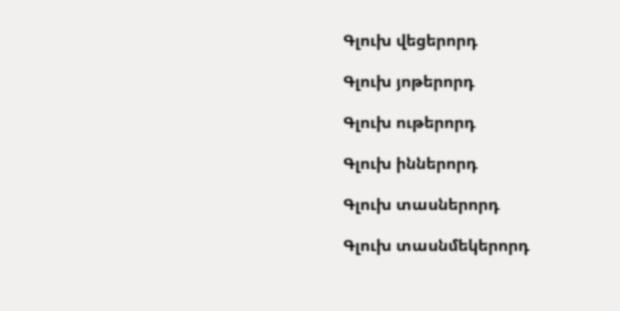Գլուխ վեցերորդ

Գլուխ յոթերորդ

Գլուխ ութերորդ

Գլուխ իններորդ

Գլուխ տասներորդ

Գլուխ տասնմեկերորդ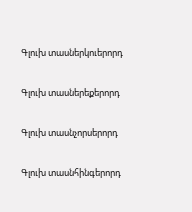Գլուխ տասներկուերորդ

Գլուխ տասներեքերորդ

Գլուխ տասնչորսերորդ

Գլուխ տասնհինգերորդ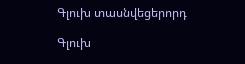Գլուխ տասնվեցերորդ

Գլուխ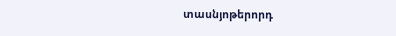տասնյոթերորդ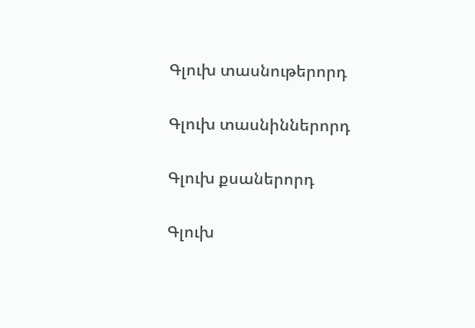Գլուխ տասնութերորդ

Գլուխ տասնիններորդ

Գլուխ քսաներորդ

Գլուխ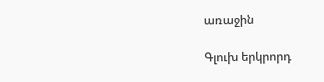առաջին

Գլուխ երկրորդ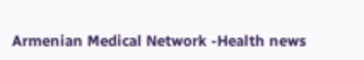Armenian Medical Network -Health news